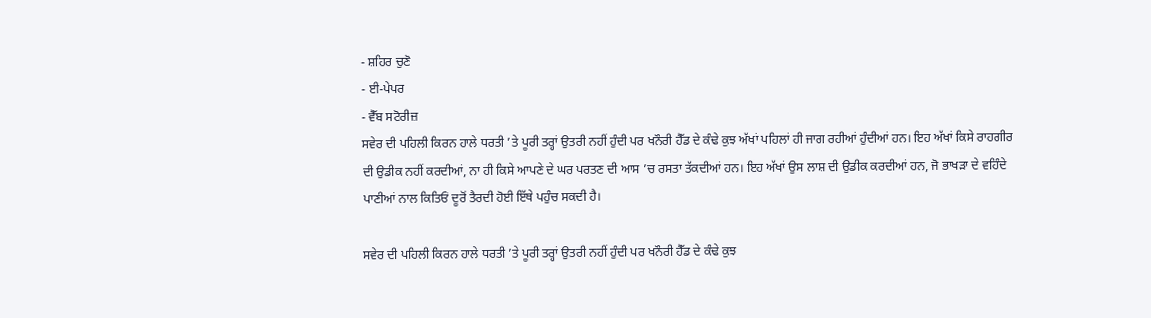- ਸ਼ਹਿਰ ਚੁਣੋ
- ਈ-ਪੇਪਰ
- ਵੈੱਬ ਸਟੋਰੀਜ਼
ਸਵੇਰ ਦੀ ਪਹਿਲੀ ਕਿਰਨ ਹਾਲੇ ਧਰਤੀ ’ਤੇ ਪੂਰੀ ਤਰ੍ਹਾਂ ਉਤਰੀ ਨਹੀਂ ਹੁੰਦੀ ਪਰ ਖਨੌਰੀ ਹੈੱਡ ਦੇ ਕੰਢੇ ਕੁਝ ਅੱਖਾਂ ਪਹਿਲਾਂ ਹੀ ਜਾਗ ਰਹੀਆਂ ਹੁੰਦੀਆਂ ਹਨ। ਇਹ ਅੱਖਾਂ ਕਿਸੇ ਰਾਹਗੀਰ ਦੀ ਉਡੀਕ ਨਹੀਂ ਕਰਦੀਆਂ, ਨਾ ਹੀ ਕਿਸੇ ਆਪਣੇ ਦੇ ਘਰ ਪਰਤਣ ਦੀ ਆਸ ’ਚ ਰਸਤਾ ਤੱਕਦੀਆਂ ਹਨ। ਇਹ ਅੱਖਾਂ ਉਸ ਲਾਸ਼ ਦੀ ਉਡੀਕ ਕਰਦੀਆਂ ਹਨ, ਜੋ ਭਾਖੜਾ ਦੇ ਵਹਿੰਦੇ ਪਾਣੀਆਂ ਨਾਲ ਕਿਤਿਓਂ ਦੂਰੋਂ ਤੈਰਦੀ ਹੋਈ ਇੱਥੇ ਪਹੁੰਚ ਸਕਦੀ ਹੈ।

ਸਵੇਰ ਦੀ ਪਹਿਲੀ ਕਿਰਨ ਹਾਲੇ ਧਰਤੀ ’ਤੇ ਪੂਰੀ ਤਰ੍ਹਾਂ ਉਤਰੀ ਨਹੀਂ ਹੁੰਦੀ ਪਰ ਖਨੌਰੀ ਹੈੱਡ ਦੇ ਕੰਢੇ ਕੁਝ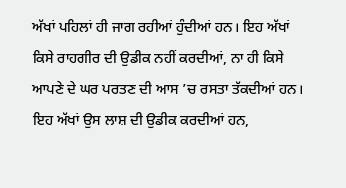ਅੱਖਾਂ ਪਹਿਲਾਂ ਹੀ ਜਾਗ ਰਹੀਆਂ ਹੁੰਦੀਆਂ ਹਨ। ਇਹ ਅੱਖਾਂ ਕਿਸੇ ਰਾਹਗੀਰ ਦੀ ਉਡੀਕ ਨਹੀਂ ਕਰਦੀਆਂ, ਨਾ ਹੀ ਕਿਸੇ ਆਪਣੇ ਦੇ ਘਰ ਪਰਤਣ ਦੀ ਆਸ ’ਚ ਰਸਤਾ ਤੱਕਦੀਆਂ ਹਨ। ਇਹ ਅੱਖਾਂ ਉਸ ਲਾਸ਼ ਦੀ ਉਡੀਕ ਕਰਦੀਆਂ ਹਨ,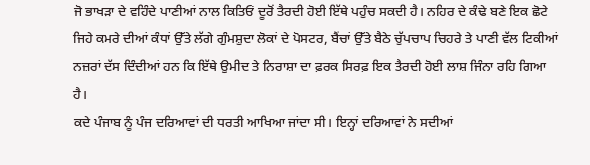ਜੋ ਭਾਖੜਾ ਦੇ ਵਹਿੰਦੇ ਪਾਣੀਆਂ ਨਾਲ ਕਿਤਿਓਂ ਦੂਰੋਂ ਤੈਰਦੀ ਹੋਈ ਇੱਥੇ ਪਹੁੰਚ ਸਕਦੀ ਹੈ। ਨਹਿਰ ਦੇ ਕੰਢੇ ਬਣੇ ਇਕ ਛੋਟੇ ਜਿਹੇ ਕਮਰੇ ਦੀਆਂ ਕੰਧਾਂ ਉੱਤੇ ਲੱਗੇ ਗੁੰਮਸ਼ੁਦਾ ਲੋਕਾਂ ਦੇ ਪੋਸਟਰ, ਬੈਂਚਾਂ ਉੱਤੇ ਬੈਠੇ ਚੁੱਪਚਾਪ ਚਿਹਰੇ ਤੇ ਪਾਣੀ ਵੱਲ ਟਿਕੀਆਂ ਨਜ਼ਰਾਂ ਦੱਸ ਦਿੰਦੀਆਂ ਹਨ ਕਿ ਇੱਥੇ ਉਮੀਦ ਤੇ ਨਿਰਾਸ਼ਾ ਦਾ ਫ਼ਰਕ ਸਿਰਫ਼ ਇਕ ਤੈਰਦੀ ਹੋਈ ਲਾਸ਼ ਜਿੰਨਾ ਰਹਿ ਗਿਆ ਹੈ।
ਕਦੇ ਪੰਜਾਬ ਨੂੰ ਪੰਜ ਦਰਿਆਵਾਂ ਦੀ ਧਰਤੀ ਆਖਿਆ ਜਾਂਦਾ ਸੀ। ਇਨ੍ਹਾਂ ਦਰਿਆਵਾਂ ਨੇ ਸਦੀਆਂ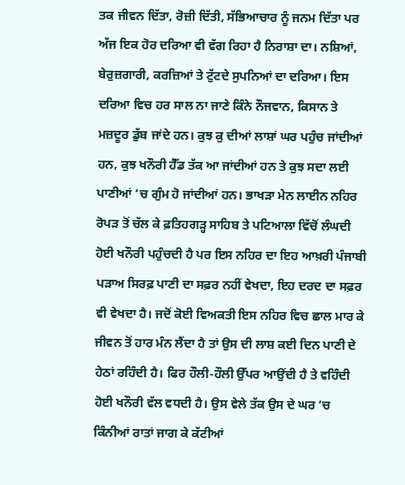ਤਕ ਜੀਵਨ ਦਿੱਤਾ, ਰੋਜ਼ੀ ਦਿੱਤੀ, ਸੱਭਿਆਚਾਰ ਨੂੰ ਜਨਮ ਦਿੱਤਾ ਪਰ ਅੱਜ ਇਕ ਹੋਰ ਦਰਿਆ ਵੀ ਵੱਗ ਰਿਹਾ ਹੈ ਨਿਰਾਸ਼ਾ ਦਾ। ਨਸ਼ਿਆਂ, ਬੇਰੁਜ਼ਗਾਰੀ, ਕਰਜ਼ਿਆਂ ਤੇ ਟੁੱਟਦੇ ਸੁਪਨਿਆਂ ਦਾ ਦਰਿਆ। ਇਸ ਦਰਿਆ ਵਿਚ ਹਰ ਸਾਲ ਨਾ ਜਾਣੇ ਕਿੰਨੇ ਨੌਜਵਾਨ, ਕਿਸਾਨ ਤੇ ਮਜ਼ਦੂਰ ਡੁੱਬ ਜਾਂਦੇ ਹਨ। ਕੁਝ ਕੁ ਦੀਆਂ ਲਾਸ਼ਾਂ ਘਰ ਪਹੁੰਚ ਜਾਂਦੀਆਂ ਹਨ, ਕੁਝ ਖਨੌਰੀ ਹੈੱਡ ਤੱਕ ਆ ਜਾਂਦੀਆਂ ਹਨ ਤੇ ਕੁਝ ਸਦਾ ਲਈ ਪਾਣੀਆਂ ’ਚ ਗੁੰਮ ਹੋ ਜਾਂਦੀਆਂ ਹਨ। ਭਾਖੜਾ ਮੇਨ ਲਾਈਨ ਨਹਿਰ ਰੋਪੜ ਤੋਂ ਚੱਲ ਕੇ ਫ਼ਤਿਹਗੜ੍ਹ ਸਾਹਿਬ ਤੇ ਪਟਿਆਲਾ ਵਿੱਚੋਂ ਲੰਘਦੀ ਹੋਈ ਖਨੌਰੀ ਪਹੁੰਚਦੀ ਹੈ ਪਰ ਇਸ ਨਹਿਰ ਦਾ ਇਹ ਆਖ਼ਰੀ ਪੰਜਾਬੀ ਪੜਾਅ ਸਿਰਫ਼ ਪਾਣੀ ਦਾ ਸਫ਼ਰ ਨਹੀਂ ਵੇਖਦਾ, ਇਹ ਦਰਦ ਦਾ ਸਫ਼ਰ ਵੀ ਵੇਖਦਾ ਹੈ। ਜਦੋਂ ਕੋਈ ਵਿਅਕਤੀ ਇਸ ਨਹਿਰ ਵਿਚ ਛਾਲ ਮਾਰ ਕੇ ਜੀਵਨ ਤੋਂ ਹਾਰ ਮੰਨ ਲੈਂਦਾ ਹੈ ਤਾਂ ਉਸ ਦੀ ਲਾਸ਼ ਕਈ ਦਿਨ ਪਾਣੀ ਦੇ ਹੇਠਾਂ ਰਹਿੰਦੀ ਹੈ। ਫਿਰ ਹੌਲੀ-ਹੌਲੀ ਉੱਪਰ ਆਉਂਦੀ ਹੈ ਤੇ ਵਹਿੰਦੀ ਹੋਈ ਖਨੌਰੀ ਵੱਲ ਵਧਦੀ ਹੈ। ਉਸ ਵੇਲੇ ਤੱਕ ਉਸ ਦੇ ਘਰ ’ਚ ਕਿੰਨੀਆਂ ਰਾਤਾਂ ਜਾਗ ਕੇ ਕੱਟੀਆਂ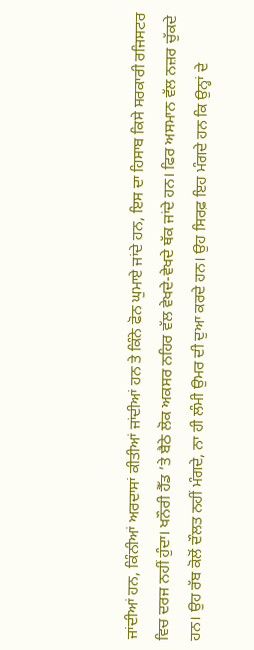ਜਾਂਦੀਆਂ ਹਨ, ਕਿੰਨੀਆਂ ਅਰਦਾਸਾਂ ਕੀਤੀਆਂ ਜਾਂਦੀਆਂ ਹਨ ਤੇ ਕਿੰਨੇ ਫੋਨ ਘੁਮਾਏ ਜਾਂਦੇ ਹਨ, ਇਸ ਦਾ ਹਿਸਾਬ ਕਿਸੇ ਸਰਕਾਰੀ ਰਜਿਸਟਰ ਵਿਚ ਦਰਜ ਨਹੀਂ ਹੁੰਦਾ। ਖਨੌਰੀ ਹੈੱਡ ’ਤੇ ਬੈਠੇ ਲੋਕ ਅਕਸਰ ਨਹਿਰ ਵੱਲ ਵੇਖਦੇ-ਵੇਖਦੇ ਥੱਕ ਜਾਂਦੇ ਹਨ। ਫਿਰ ਅਸਮਾਨ ਵੱਲ ਨਜ਼ਰ ਚੁੱਕਦੇ ਹਨ। ਉਹ ਰੱਬ ਕੋਲੋਂ ਦੌਲਤ ਨਹੀਂ ਮੰਗਦੇ, ਨਾ ਹੀ ਲੰਮੀ ਉਮਰ ਦੀ ਦੁਆ ਕਰਦੇ ਹਨ। ਉਹ ਸਿਰਫ਼ ਇਹ ਮੰਗਦੇ ਹਨ ਕਿ ਉਨ੍ਹਾਂ ਦੇ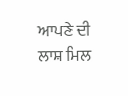ਆਪਣੇ ਦੀ ਲਾਸ਼ ਮਿਲ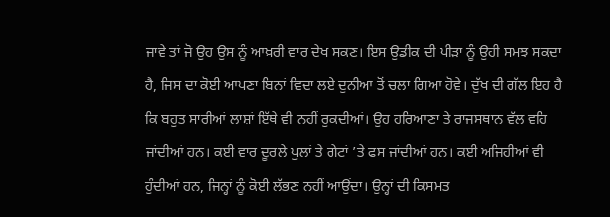ਜਾਵੇ ਤਾਂ ਜੋ ਉਹ ਉਸ ਨੂੰ ਆਖ਼ਰੀ ਵਾਰ ਦੇਖ ਸਕਣ। ਇਸ ਉਡੀਕ ਦੀ ਪੀੜਾ ਨੂੰ ਉਹੀ ਸਮਝ ਸਕਦਾ ਹੈ, ਜਿਸ ਦਾ ਕੋਈ ਆਪਣਾ ਬਿਨਾਂ ਵਿਦਾ ਲਏ ਦੁਨੀਆ ਤੋਂ ਚਲਾ ਗਿਆ ਹੋਵੇ। ਦੁੱਖ ਦੀ ਗੱਲ ਇਹ ਹੈ ਕਿ ਬਹੁਤ ਸਾਰੀਆਂ ਲਾਸ਼ਾਂ ਇੱਥੇ ਵੀ ਨਹੀਂ ਰੁਕਦੀਆਂ। ਉਹ ਹਰਿਆਣਾ ਤੇ ਰਾਜਸਥਾਨ ਵੱਲ ਵਹਿ ਜਾਂਦੀਆਂ ਹਨ। ਕਈ ਵਾਰ ਦੂਰਲੇ ਪੁਲਾਂ ਤੇ ਗੇਟਾਂ ’ਤੇ ਫਸ ਜਾਂਦੀਆਂ ਹਨ। ਕਈ ਅਜਿਹੀਆਂ ਵੀ ਹੁੰਦੀਆਂ ਹਨ, ਜਿਨ੍ਹਾਂ ਨੂੰ ਕੋਈ ਲੱਭਣ ਨਹੀਂ ਆਉਂਦਾ। ਉਨ੍ਹਾਂ ਦੀ ਕਿਸਮਤ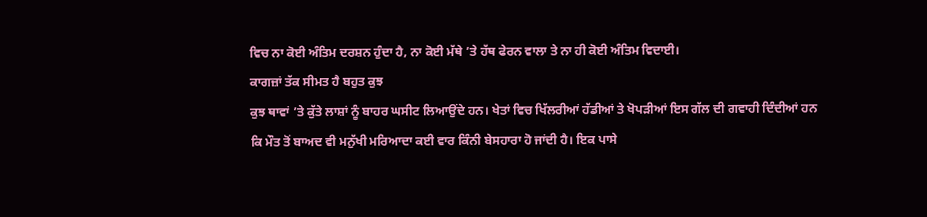ਵਿਚ ਨਾ ਕੋਈ ਅੰਤਿਮ ਦਰਸ਼ਨ ਹੁੰਦਾ ਹੈ, ਨਾ ਕੋਈ ਮੱਥੇ ’ਤੇ ਹੱਥ ਫੇਰਨ ਵਾਲਾ ਤੇ ਨਾ ਹੀ ਕੋਈ ਅੰਤਿਮ ਵਿਦਾਈ।
ਕਾਗਜ਼ਾਂ ਤੱਕ ਸੀਮਤ ਹੈ ਬਹੁਤ ਕੁਝ
ਕੁਝ ਥਾਵਾਂ ’ਤੇ ਕੁੱਤੇ ਲਾਸ਼ਾਂ ਨੂੰ ਬਾਹਰ ਘਸੀਟ ਲਿਆਉਂਦੇ ਹਨ। ਖੇਤਾਂ ਵਿਚ ਖਿੱਲਰੀਆਂ ਹੱਡੀਆਂ ਤੇ ਖੋਪੜੀਆਂ ਇਸ ਗੱਲ ਦੀ ਗਵਾਹੀ ਦਿੰਦੀਆਂ ਹਨ ਕਿ ਮੌਤ ਤੋਂ ਬਾਅਦ ਵੀ ਮਨੁੱਖੀ ਮਰਿਆਦਾ ਕਈ ਵਾਰ ਕਿੰਨੀ ਬੇਸਹਾਰਾ ਹੋ ਜਾਂਦੀ ਹੈ। ਇਕ ਪਾਸੇ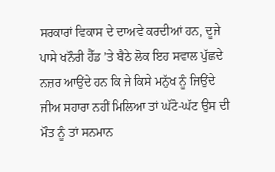ਸਰਕਾਰਾਂ ਵਿਕਾਸ ਦੇ ਦਾਅਵੇ ਕਰਦੀਆਂ ਹਨ, ਦੂਜੇ ਪਾਸੇ ਖਨੌਰੀ ਹੈੱਡ ’ਤੇ ਬੈਠੇ ਲੋਕ ਇਹ ਸਵਾਲ ਪੁੱਛਦੇ ਨਜ਼ਰ ਆਉਂਦੇ ਹਨ ਕਿ ਜੇ ਕਿਸੇ ਮਨੁੱਖ ਨੂੰ ਜਿਉਂਦੇ ਜੀਅ ਸਹਾਰਾ ਨਹੀਂ ਮਿਲਿਆ ਤਾਂ ਘੱਟੋ-ਘੱਟ ਉਸ ਦੀ ਮੌਤ ਨੂੰ ਤਾਂ ਸਨਮਾਨ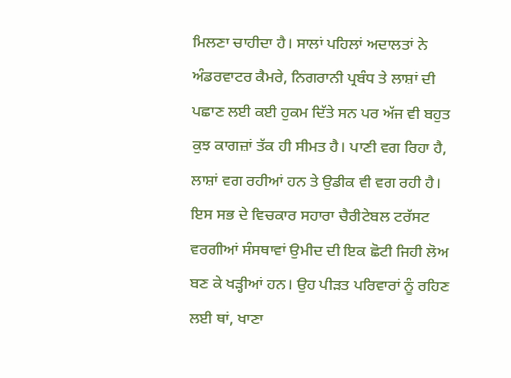ਮਿਲਣਾ ਚਾਹੀਦਾ ਹੈ। ਸਾਲਾਂ ਪਹਿਲਾਂ ਅਦਾਲਤਾਂ ਨੇ ਅੰਡਰਵਾਟਰ ਕੈਮਰੇ, ਨਿਗਰਾਨੀ ਪ੍ਰਬੰਧ ਤੇ ਲਾਸ਼ਾਂ ਦੀ ਪਛਾਣ ਲਈ ਕਈ ਹੁਕਮ ਦਿੱਤੇ ਸਨ ਪਰ ਅੱਜ ਵੀ ਬਹੁਤ ਕੁਝ ਕਾਗਜ਼ਾਂ ਤੱਕ ਹੀ ਸੀਮਤ ਹੈ। ਪਾਣੀ ਵਗ ਰਿਹਾ ਹੈ, ਲਾਸ਼ਾਂ ਵਗ ਰਹੀਆਂ ਹਨ ਤੇ ਉਡੀਕ ਵੀ ਵਗ ਰਹੀ ਹੈ। ਇਸ ਸਭ ਦੇ ਵਿਚਕਾਰ ਸਹਾਰਾ ਚੈਰੀਟੇਬਲ ਟਰੱਸਟ ਵਰਗੀਆਂ ਸੰਸਥਾਵਾਂ ਉਮੀਦ ਦੀ ਇਕ ਛੋਟੀ ਜਿਹੀ ਲੋਅ ਬਣ ਕੇ ਖੜ੍ਹੀਆਂ ਹਨ। ਉਹ ਪੀੜਤ ਪਰਿਵਾਰਾਂ ਨੂੰ ਰਹਿਣ ਲਈ ਥਾਂ, ਖਾਣਾ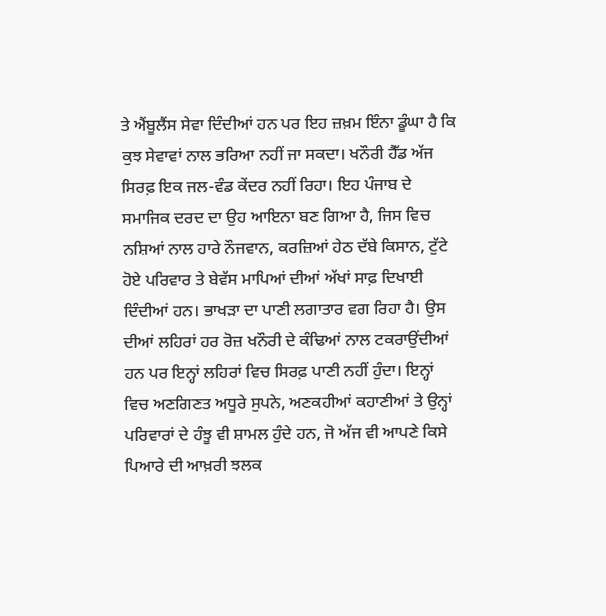ਤੇ ਐਂਬੂਲੈਂਸ ਸੇਵਾ ਦਿੰਦੀਆਂ ਹਨ ਪਰ ਇਹ ਜ਼ਖ਼ਮ ਇੰਨਾ ਡੂੰਘਾ ਹੈ ਕਿ ਕੁਝ ਸੇਵਾਵਾਂ ਨਾਲ ਭਰਿਆ ਨਹੀਂ ਜਾ ਸਕਦਾ। ਖਨੌਰੀ ਹੈੱਡ ਅੱਜ ਸਿਰਫ਼ ਇਕ ਜਲ-ਵੰਡ ਕੇਂਦਰ ਨਹੀਂ ਰਿਹਾ। ਇਹ ਪੰਜਾਬ ਦੇ ਸਮਾਜਿਕ ਦਰਦ ਦਾ ਉਹ ਆਇਨਾ ਬਣ ਗਿਆ ਹੈ, ਜਿਸ ਵਿਚ ਨਸ਼ਿਆਂ ਨਾਲ ਹਾਰੇ ਨੌਜਵਾਨ, ਕਰਜ਼ਿਆਂ ਹੇਠ ਦੱਬੇ ਕਿਸਾਨ, ਟੁੱਟੇ ਹੋਏ ਪਰਿਵਾਰ ਤੇ ਬੇਵੱਸ ਮਾਪਿਆਂ ਦੀਆਂ ਅੱਖਾਂ ਸਾਫ਼ ਦਿਖਾਈ ਦਿੰਦੀਆਂ ਹਨ। ਭਾਖੜਾ ਦਾ ਪਾਣੀ ਲਗਾਤਾਰ ਵਗ ਰਿਹਾ ਹੈ। ਉਸ ਦੀਆਂ ਲਹਿਰਾਂ ਹਰ ਰੋਜ਼ ਖਨੌਰੀ ਦੇ ਕੰਢਿਆਂ ਨਾਲ ਟਕਰਾਉਂਦੀਆਂ ਹਨ ਪਰ ਇਨ੍ਹਾਂ ਲਹਿਰਾਂ ਵਿਚ ਸਿਰਫ਼ ਪਾਣੀ ਨਹੀਂ ਹੁੰਦਾ। ਇਨ੍ਹਾਂ ਵਿਚ ਅਣਗਿਣਤ ਅਧੂਰੇ ਸੁਪਨੇ, ਅਣਕਹੀਆਂ ਕਹਾਣੀਆਂ ਤੇ ਉਨ੍ਹਾਂ ਪਰਿਵਾਰਾਂ ਦੇ ਹੰਝੂ ਵੀ ਸ਼ਾਮਲ ਹੁੰਦੇ ਹਨ, ਜੋ ਅੱਜ ਵੀ ਆਪਣੇ ਕਿਸੇ ਪਿਆਰੇ ਦੀ ਆਖ਼ਰੀ ਝਲਕ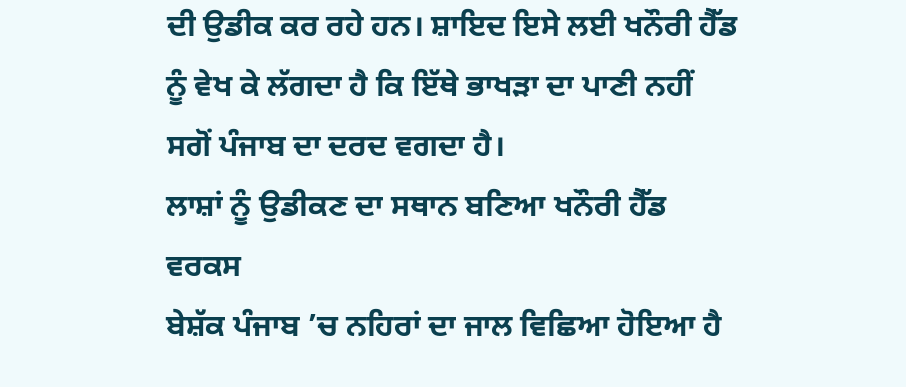ਦੀ ਉਡੀਕ ਕਰ ਰਹੇ ਹਨ। ਸ਼ਾਇਦ ਇਸੇ ਲਈ ਖਨੌਰੀ ਹੈੱਡ ਨੂੰ ਵੇਖ ਕੇ ਲੱਗਦਾ ਹੈ ਕਿ ਇੱਥੇ ਭਾਖੜਾ ਦਾ ਪਾਣੀ ਨਹੀਂ ਸਗੋਂ ਪੰਜਾਬ ਦਾ ਦਰਦ ਵਗਦਾ ਹੈ।
ਲਾਸ਼ਾਂ ਨੂੰ ਉਡੀਕਣ ਦਾ ਸਥਾਨ ਬਣਿਆ ਖਨੌਰੀ ਹੈੱਡ ਵਰਕਸ
ਬੇਸ਼ੱਕ ਪੰਜਾਬ ’ਚ ਨਹਿਰਾਂ ਦਾ ਜਾਲ ਵਿਛਿਆ ਹੋਇਆ ਹੈ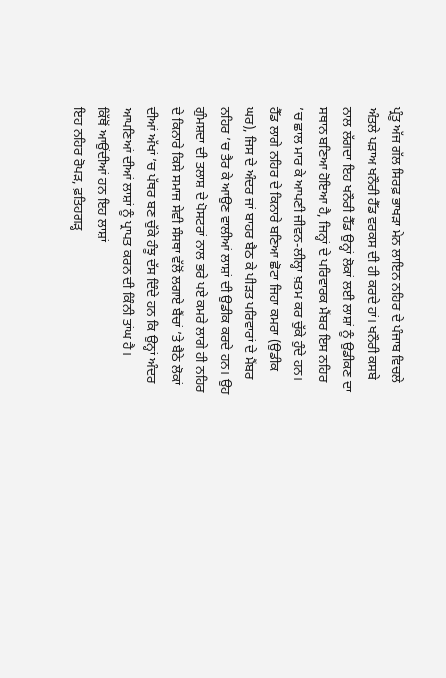ਪ੍ਰੰਤੂ ਅੱਜ ਗੱਲ ਸਿਰਫ਼ ਭਾਖੜਾ ਮੇਨ ਲਾਇਨ ਨਹਿਰ ਦੇ ਪੰਜਾਬ ਵਿਚਲੇ ਅੰਤਲੇ ਪੜਾਅ ਖਨੌਰੀ ਹੈੱਡ ਵਰਕਸ ਦੀ ਹੀ ਕਰਦੇ ਹਾਂ। ਖਨੌਰੀ ਕਸਬੇ ਨਾਲ ਲੱਗਦਾ ਇਹ ਖਨੌਰੀ ਹੈੱਡ ਉਨ੍ਹਾਂ ਲੋਕਾਂ ਲਈ ਲਾਸ਼ਾਂ ਨੂੰ ਉਡੀਕਣ ਦਾ ਸਥਾਨ ਬਣਿਆ ਹੋਇਆ ਹੈ, ਜਿਨ੍ਹਾਂ ਦੇ ਪਰਿਵਾਰਕ ਮੈਂਬਰ ਇਸ ਨਹਿਰ ’ਚ ਛਾਲ ਮਾਰ ਕੇ ਆਪਣੀ ਜੀਵਨ-ਲੀਲ੍ਹਾ ਖ਼ਤਮ ਕਰ ਚੁੱਕੇ ਹੁੰਦੇ ਹਨ। ਹੈੱਡ ਲਾਗੇ ਨਹਿਰ ਦੇ ਕਿਨਾਰੇ ਬਣਿਆ ਛੋਟਾ ਜਿਹਾ ਕਮਰਾ (ਉਡੀਕ ਘਰ), ਜਿਸ ਦੇ ਅੰਦਰ ਜਾਂ ਬਾਹਰ ਬੈਠ ਕੇ ਪੀੜਤ ਪਰਿਵਾਰਾਂ ਦੇ ਮੈਂਬਰ ਨਹਿਰ ’ਚ ਤੈਰ ਕੇ ਆਉਣ ਵਾਲੀਆਂ ਲਾਸ਼ਾਂ ਦੀ ਉਡੀਕ ਕਰਦੇ ਹਨ। ਉਹ ਗੁੰਮਸ਼ਦਾ ਦੀ ਤਲਾਸ਼ ਦੇ ਪੋਸਟਰਾਂ ਨਾਲ ਭਰੇ ਪਏ ਕਮਰੇ ਲਾਗੇ ਹੀ ਨਹਿਰ ਦੇ ਕਿਨਾਰੇ ਕਿਸੇ ਸਮਾਜ ਸੇਵੀ ਸੰਸਥਾ ਵੱਲੋਂ ਲਗਾਏ ਬੈਂਚਾਂ ’ਤੇ ਬੈਠੇ ਲੋਕਾਂ ਦੀਆਂ ਅੱਖਾਂ ’ਚ ਪੱਥਰ ਬਣ ਚੁੱਕੇ ਹੰਝੂ ਦੱਸ ਦਿੰਦੇ ਹਨ ਕਿ ਉਨ੍ਹਾਂ ਅੰਦਰ ਆਪਣਿਆਂ ਦੀਆਂ ਲਾਸ਼ਾਂ ਨੂੰ ਪ੍ਰਾਪਤ ਕਰਨ ਦੀ ਕਿੰਨੀ ਤਾਂਘ ਹੈ।
ਕਿੱਥੋਂ ਆਉਂਦੀਆਂ ਹਨ ਇਹ ਲਾਸ਼ਾਂ
ਇਹ ਨਹਿਰ ਰੋਪੜ, ਫ਼ਤਿਹਗੜ੍ਹ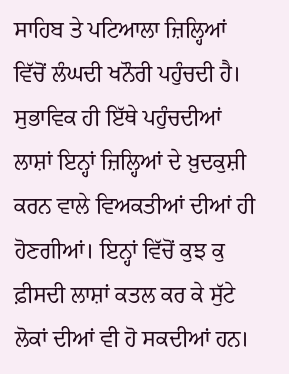ਸਾਹਿਬ ਤੇ ਪਟਿਆਲਾ ਜ਼ਿਲ੍ਹਿਆਂ ਵਿੱਚੋਂ ਲੰਘਦੀ ਖਨੌਰੀ ਪਹੁੰਚਦੀ ਹੈ। ਸੁਭਾਵਿਕ ਹੀ ਇੱਥੇ ਪਹੁੰਚਦੀਆਂ ਲਾਸ਼ਾਂ ਇਨ੍ਹਾਂ ਜ਼ਿਲ੍ਹਿਆਂ ਦੇ ਖ਼ੁਦਕੁਸ਼ੀ ਕਰਨ ਵਾਲੇ ਵਿਅਕਤੀਆਂ ਦੀਆਂ ਹੀ ਹੋਣਗੀਆਂ। ਇਨ੍ਹਾਂ ਵਿੱਚੋਂ ਕੁਝ ਕੁ ਫ਼ੀਸਦੀ ਲਾਸ਼ਾਂ ਕਤਲ ਕਰ ਕੇ ਸੁੱਟੇ ਲੋਕਾਂ ਦੀਆਂ ਵੀ ਹੋ ਸਕਦੀਆਂ ਹਨ।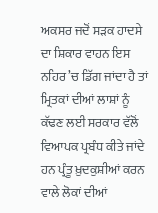ਅਕਸਰ ਜਦੋਂ ਸੜਕ ਹਾਦਸੇ ਦਾ ਸ਼ਿਕਾਰ ਵਾਹਨ ਇਸ ਨਹਿਰ ’ਚ ਡਿੱਗ ਜਾਂਦਾ ਹੈ ਤਾਂ ਮ੍ਰਿਤਕਾਂ ਦੀਆਂ ਲਾਸ਼ਾਂ ਨੂੰ ਕੱਢਣ ਲਈ ਸਰਕਾਰ ਵੱਲੋਂ ਵਿਆਪਕ ਪ੍ਰਬੰਧ ਕੀਤੇ ਜਾਂਦੇ ਹਨ ਪ੍ਰੰਤੂ ਖ਼ੁਦਕੁਸ਼ੀਆਂ ਕਰਨ ਵਾਲੇ ਲੋਕਾਂ ਦੀਆਂ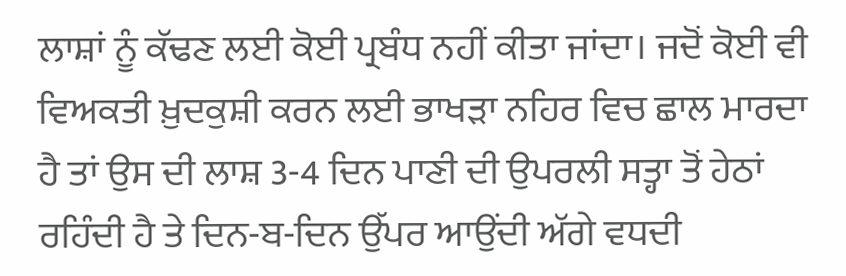ਲਾਸ਼ਾਂ ਨੂੰ ਕੱਢਣ ਲਈ ਕੋਈ ਪ੍ਰਬੰਧ ਨਹੀਂ ਕੀਤਾ ਜਾਂਦਾ। ਜਦੋਂ ਕੋਈ ਵੀ ਵਿਅਕਤੀ ਖ਼ੁਦਕੁਸ਼ੀ ਕਰਨ ਲਈ ਭਾਖੜਾ ਨਹਿਰ ਵਿਚ ਛਾਲ ਮਾਰਦਾ ਹੈ ਤਾਂ ਉਸ ਦੀ ਲਾਸ਼ 3-4 ਦਿਨ ਪਾਣੀ ਦੀ ਉਪਰਲੀ ਸਤ੍ਹਾ ਤੋਂ ਹੇਠਾਂ ਰਹਿੰਦੀ ਹੈ ਤੇ ਦਿਨ-ਬ-ਦਿਨ ਉੱਪਰ ਆਉਂਦੀ ਅੱਗੇ ਵਧਦੀ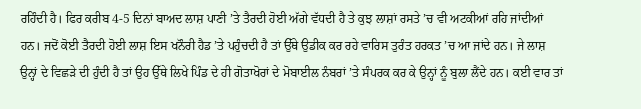ਰਹਿੰਦੀ ਹੈ। ਫਿਰ ਕਰੀਬ 4-5 ਦਿਨਾਂ ਬਾਅਦ ਲਾਸ਼ ਪਾਣੀ ’ਤੇ ਤੈਰਦੀ ਹੋਈ ਅੱਗੇ ਵੱਧਦੀ ਹੈ ਤੇ ਕੁਝ ਲਾਸ਼ਾਂ ਰਸਤੇ ’ਚ ਵੀ ਅਟਕੀਆਂ ਰਹਿ ਜਾਂਦੀਆਂ ਹਨ। ਜਦੋਂ ਕੋਈ ਤੈਰਦੀ ਹੋਈ ਲਾਸ਼ ਇਸ ਖਨੌਰੀ ਹੈਡ ’ਤੇ ਪਹੁੰਚਦੀ ਹੈ ਤਾਂ ਉੱਥੇ ਉਡੀਕ ਕਰ ਰਹੇ ਵਾਰਿਸ ਤੁਰੰਤ ਹਰਕਤ ’ਚ ਆ ਜਾਂਦੇ ਹਨ। ਜੇ ਲਾਸ਼ ਉਨ੍ਹਾਂ ਦੇ ਵਿਛੜੇ ਦੀ ਹੁੰਦੀ ਹੈ ਤਾਂ ਉਹ ਉੱਥੇ ਲਿਖੇ ਪਿੰਡ ਦੇ ਹੀ ਗੋਤਾਖੋਰਾਂ ਦੇ ਮੋਬਾਈਲ ਨੰਬਰਾਂ ’ਤੇ ਸੰਪਰਕ ਕਰ ਕੇ ਉਨ੍ਹਾਂ ਨੂੰ ਬੁਲਾ ਲੈਂਦੇ ਹਨ। ਕਈ ਵਾਰ ਤਾਂ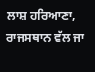ਲਾਸ਼ ਹਰਿਆਣਾ, ਰਾਜਸਥਾਨ ਵੱਲ ਜਾ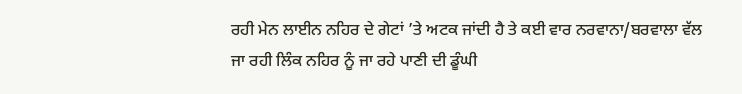ਰਹੀ ਮੇਨ ਲਾਈਨ ਨਹਿਰ ਦੇ ਗੇਟਾਂ ’ਤੇ ਅਟਕ ਜਾਂਦੀ ਹੈ ਤੇ ਕਈ ਵਾਰ ਨਰਵਾਨਾ/ਬਰਵਾਲਾ ਵੱਲ ਜਾ ਰਹੀ ਲਿੰਕ ਨਹਿਰ ਨੂੰ ਜਾ ਰਹੇ ਪਾਣੀ ਦੀ ਡੂੰਘੀ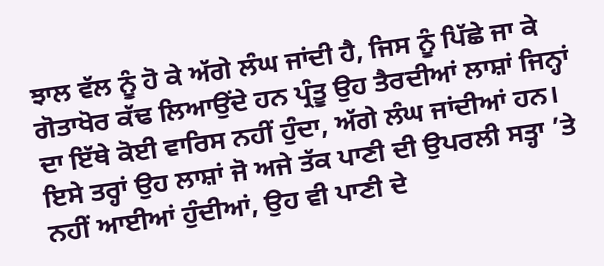ਝਾਲ ਵੱਲ ਨੂੰ ਹੋ ਕੇ ਅੱਗੇ ਲੰਘ ਜਾਂਦੀ ਹੈ, ਜਿਸ ਨੂੰ ਪਿੱਛੇ ਜਾ ਕੇ ਗੋਤਾਖੋਰ ਕੱਢ ਲਿਆਉਂਦੇ ਹਨ ਪ੍ਰੰਤੂ ਉਹ ਤੈਰਦੀਆਂ ਲਾਸ਼ਾਂ ਜਿਨ੍ਹਾਂ ਦਾ ਇੱਥੇ ਕੋਈ ਵਾਰਿਸ ਨਹੀਂ ਹੁੰਦਾ, ਅੱਗੇ ਲੰਘ ਜਾਂਦੀਆਂ ਹਨ। ਇਸੇ ਤਰ੍ਹਾਂ ਉਹ ਲਾਸ਼ਾਂ ਜੋ ਅਜੇ ਤੱਕ ਪਾਣੀ ਦੀ ਉਪਰਲੀ ਸਤ੍ਹਾ ’ਤੇ ਨਹੀਂ ਆਈਆਂ ਹੁੰਦੀਆਂ, ਉਹ ਵੀ ਪਾਣੀ ਦੇ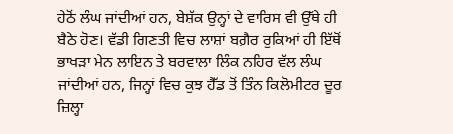ਹੇਠੋਂ ਲੰਘ ਜਾਂਦੀਆਂ ਹਨ, ਬੇਸ਼ੱਕ ਉਨ੍ਹਾਂ ਦੇ ਵਾਰਿਸ ਵੀ ਉੱਥੇ ਹੀ ਬੈਠੇ ਹੋਣ। ਵੱਡੀ ਗਿਣਤੀ ਵਿਚ ਲਾਸ਼ਾਂ ਬਗ਼ੈਰ ਰੁਕਿਆਂ ਹੀ ਇੱਥੋਂ ਭਾਖੜਾ ਮੇਨ ਲਾਇਨ ਤੇ ਬਰਵਾਲਾ ਲਿੰਕ ਨਹਿਰ ਵੱਲ ਲੰਘ ਜਾਂਦੀਆਂ ਹਨ, ਜਿਨ੍ਹਾਂ ਵਿਚ ਕੁਝ ਹੈੱਡ ਤੋਂ ਤਿੰਨ ਕਿਲੋਮੀਟਰ ਦੂਰ ਜ਼ਿਲ੍ਹਾ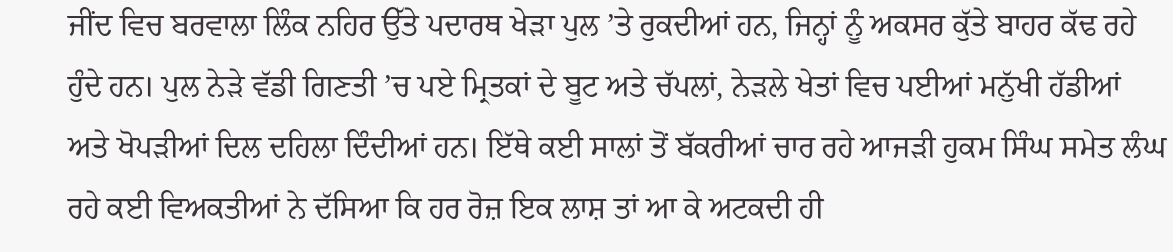ਜੀਂਦ ਵਿਚ ਬਰਵਾਲਾ ਲਿੰਕ ਨਹਿਰ ਉੱਤੇ ਪਦਾਰਥ ਖੇੜਾ ਪੁਲ ’ਤੇ ਰੁਕਦੀਆਂ ਹਨ, ਜਿਨ੍ਹਾਂ ਨੂੰ ਅਕਸਰ ਕੁੱਤੇ ਬਾਹਰ ਕੱਢ ਰਹੇ ਹੁੰਦੇ ਹਨ। ਪੁਲ ਨੇੜੇ ਵੱਡੀ ਗਿਣਤੀ ’ਚ ਪਏ ਮ੍ਰਿਤਕਾਂ ਦੇ ਬੂਟ ਅਤੇ ਚੱਪਲਾਂ, ਨੇੜਲੇ ਖੇਤਾਂ ਵਿਚ ਪਈਆਂ ਮਨੁੱਖੀ ਹੱਡੀਆਂ ਅਤੇ ਖੋਪੜੀਆਂ ਦਿਲ ਦਹਿਲਾ ਦਿੰਦੀਆਂ ਹਨ। ਇੱਥੇ ਕਈ ਸਾਲਾਂ ਤੋਂ ਬੱਕਰੀਆਂ ਚਾਰ ਰਹੇ ਆਜੜੀ ਹੁਕਮ ਸਿੰਘ ਸਮੇਤ ਲੰਘ ਰਹੇ ਕਈ ਵਿਅਕਤੀਆਂ ਨੇ ਦੱਸਿਆ ਕਿ ਹਰ ਰੋਜ਼ ਇਕ ਲਾਸ਼ ਤਾਂ ਆ ਕੇ ਅਟਕਦੀ ਹੀ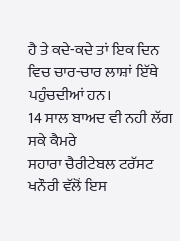ਹੈ ਤੇ ਕਦੇ-ਕਦੇ ਤਾਂ ਇਕ ਦਿਨ ਵਿਚ ਚਾਰ-ਚਾਰ ਲਾਸ਼ਾਂ ਇੱਥੇ ਪਹੁੰਚਦੀਆਂ ਹਨ।
14 ਸਾਲ ਬਾਅਦ ਵੀ ਨਹੀ ਲੱਗ ਸਕੇ ਕੈਮਰੇ
ਸਹਾਰਾ ਚੈਰੀਟੇਬਲ ਟਰੱਸਟ ਖਨੌਰੀ ਵੱਲੋਂ ਇਸ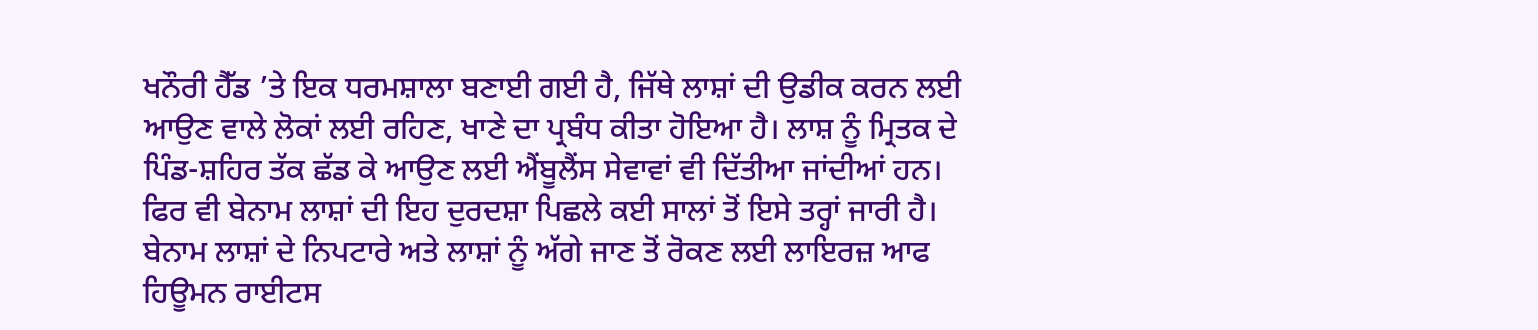ਖਨੌਰੀ ਹੈੱਡ ’ਤੇ ਇਕ ਧਰਮਸ਼ਾਲਾ ਬਣਾਈ ਗਈ ਹੈ, ਜਿੱਥੇ ਲਾਸ਼ਾਂ ਦੀ ਉਡੀਕ ਕਰਨ ਲਈ ਆਉਣ ਵਾਲੇ ਲੋਕਾਂ ਲਈ ਰਹਿਣ, ਖਾਣੇ ਦਾ ਪ੍ਰਬੰਧ ਕੀਤਾ ਹੋਇਆ ਹੈ। ਲਾਸ਼ ਨੂੰ ਮ੍ਰਿਤਕ ਦੇ ਪਿੰਡ-ਸ਼ਹਿਰ ਤੱਕ ਛੱਡ ਕੇ ਆਉਣ ਲਈ ਐਂਬੂਲੈਂਸ ਸੇਵਾਵਾਂ ਵੀ ਦਿੱਤੀਆ ਜਾਂਦੀਆਂ ਹਨ। ਫਿਰ ਵੀ ਬੇਨਾਮ ਲਾਸ਼ਾਂ ਦੀ ਇਹ ਦੁਰਦਸ਼ਾ ਪਿਛਲੇ ਕਈ ਸਾਲਾਂ ਤੋਂ ਇਸੇ ਤਰ੍ਹਾਂ ਜਾਰੀ ਹੈ। ਬੇਨਾਮ ਲਾਸ਼ਾਂ ਦੇ ਨਿਪਟਾਰੇ ਅਤੇ ਲਾਸ਼ਾਂ ਨੂੰ ਅੱਗੇ ਜਾਣ ਤੋਂ ਰੋਕਣ ਲਈ ਲਾਇਰਜ਼ ਆਫ ਹਿਊਮਨ ਰਾਈਟਸ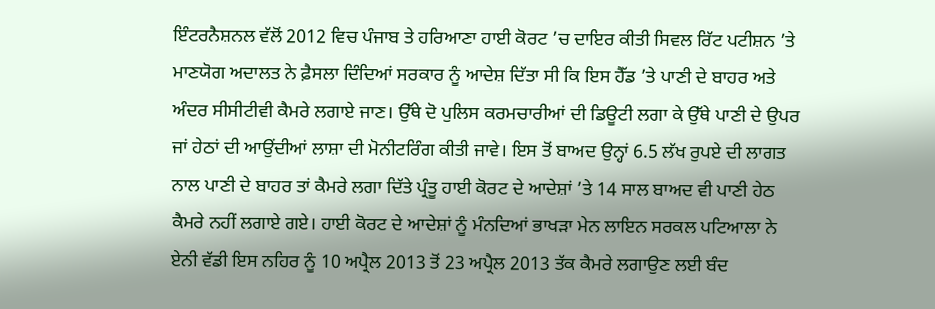ਇੰਟਰਨੈਸ਼ਨਲ ਵੱਲੋਂ 2012 ਵਿਚ ਪੰਜਾਬ ਤੇ ਹਰਿਆਣਾ ਹਾਈ ਕੋਰਟ ’ਚ ਦਾਇਰ ਕੀਤੀ ਸਿਵਲ ਰਿੱਟ ਪਟੀਸ਼ਨ ’ਤੇ ਮਾਣਯੋਗ ਅਦਾਲਤ ਨੇ ਫ਼ੈਸਲਾ ਦਿੰਦਿਆਂ ਸਰਕਾਰ ਨੂੰ ਆਦੇਸ਼ ਦਿੱਤਾ ਸੀ ਕਿ ਇਸ ਹੈੱਡ ’ਤੇ ਪਾਣੀ ਦੇ ਬਾਹਰ ਅਤੇ ਅੰਦਰ ਸੀਸੀਟੀਵੀ ਕੈਮਰੇ ਲਗਾਏ ਜਾਣ। ਉੱਥੇ ਦੋ ਪੁਲਿਸ ਕਰਮਚਾਰੀਆਂ ਦੀ ਡਿਊਟੀ ਲਗਾ ਕੇ ਉੱਥੇ ਪਾਣੀ ਦੇ ਉਪਰ ਜਾਂ ਹੇਠਾਂ ਦੀ ਆਉਂਦੀਆਂ ਲਾਸ਼ਾ ਦੀ ਮੋਨੀਟਰਿੰਗ ਕੀਤੀ ਜਾਵੇ। ਇਸ ਤੋਂ ਬਾਅਦ ਉਨ੍ਹਾਂ 6.5 ਲੱਖ ਰੁਪਏ ਦੀ ਲਾਗਤ ਨਾਲ ਪਾਣੀ ਦੇ ਬਾਹਰ ਤਾਂ ਕੈਮਰੇ ਲਗਾ ਦਿੱਤੇ ਪ੍ਰੰਤੂ ਹਾਈ ਕੋਰਟ ਦੇ ਆਦੇਸ਼ਾਂ ’ਤੇ 14 ਸਾਲ ਬਾਅਦ ਵੀ ਪਾਣੀ ਹੇਠ ਕੈਮਰੇ ਨਹੀਂ ਲਗਾਏ ਗਏ। ਹਾਈ ਕੋਰਟ ਦੇ ਆਦੇਸ਼ਾਂ ਨੂੰ ਮੰਨਦਿਆਂ ਭਾਖੜਾ ਮੇਨ ਲਾਇਨ ਸਰਕਲ ਪਟਿਆਲਾ ਨੇ ਏਨੀ ਵੱਡੀ ਇਸ ਨਹਿਰ ਨੂੰ 10 ਅਪ੍ਰੈਲ 2013 ਤੋਂ 23 ਅਪ੍ਰੈਲ 2013 ਤੱਕ ਕੈਮਰੇ ਲਗਾਉਣ ਲਈ ਬੰਦ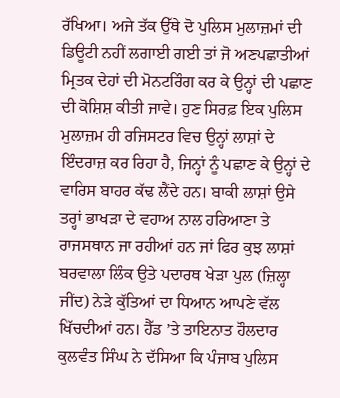ਰੱਖਿਆ। ਅਜੇ ਤੱਕ ਉੱਥੇ ਦੋ ਪੁਲਿਸ ਮੁਲਾਜ਼ਮਾਂ ਦੀ ਡਿਊਟੀ ਨਹੀਂ ਲਗਾਈ ਗਈ ਤਾਂ ਜੋ ਅਣਪਛਾਤੀਆਂ ਮ੍ਰਿਤਕ ਦੇਹਾਂ ਦੀ ਮੋਨਟਰਿੰਗ ਕਰ ਕੇ ਉਨ੍ਹਾਂ ਦੀ ਪਛਾਣ ਦੀ ਕੋਸ਼ਿਸ਼ ਕੀਤੀ ਜਾਵੇ। ਹੁਣ ਸਿਰਫ਼ ਇਕ ਪੁਲਿਸ ਮੁਲਾਜ਼ਮ ਹੀ ਰਜਿਸਟਰ ਵਿਚ ਉਨ੍ਹਾਂ ਲਾਸ਼ਾਂ ਦੇ ਇੰਦਰਾਜ਼ ਕਰ ਰਿਹਾ ਹੈ, ਜਿਨ੍ਹਾਂ ਨੂੰ ਪਛਾਣ ਕੇ ਉਨ੍ਹਾਂ ਦੇ ਵਾਰਿਸ ਬਾਹਰ ਕੱਢ ਲੈਂਦੇ ਹਨ। ਬਾਕੀ ਲਾਸ਼ਾਂ ਉਸੇ ਤਰ੍ਹਾਂ ਭਾਖੜਾ ਦੇ ਵਹਾਅ ਨਾਲ ਹਰਿਆਣਾ ਤੇ ਰਾਜਸਥਾਨ ਜਾ ਰਹੀਆਂ ਹਨ ਜਾਂ ਫਿਰ ਕੁਝ ਲਾਸ਼ਾਂ ਬਰਵਾਲਾ ਲਿੰਕ ਉਤੇ ਪਦਾਰਥ ਖੇੜਾ ਪੁਲ (ਜ਼ਿਲ੍ਹਾ ਜੀਂਦ) ਨੇੜੇ ਕੁੱਤਿਆਂ ਦਾ ਧਿਆਨ ਆਪਣੇ ਵੱਲ ਖਿੱਚਦੀਆਂ ਹਨ। ਹੈੱਡ ’ਤੇ ਤਾਇਨਾਤ ਹੌਲਦਾਰ ਕੁਲਵੰਤ ਸਿੰਘ ਨੇ ਦੱਸਿਆ ਕਿ ਪੰਜਾਬ ਪੁਲਿਸ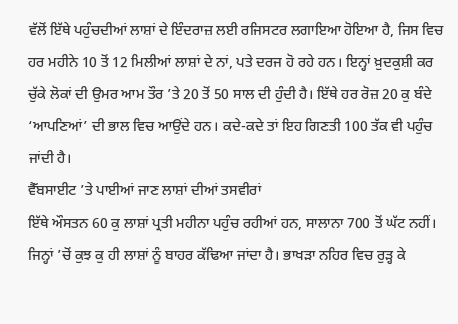ਵੱਲੋਂ ਇੱਥੇ ਪਹੁੰਚਦੀਆਂ ਲਾਸ਼ਾਂ ਦੇ ਇੰਦਰਾਜ਼ ਲਈ ਰਜਿਸਟਰ ਲਗਾਇਆ ਹੋਇਆ ਹੈ, ਜਿਸ ਵਿਚ ਹਰ ਮਹੀਨੇ 10 ਤੋਂ 12 ਮਿਲੀਆਂ ਲਾਸ਼ਾਂ ਦੇ ਨਾਂ, ਪਤੇ ਦਰਜ ਹੋ ਰਹੇ ਹਨ। ਇਨ੍ਹਾਂ ਖ਼ੁਦਕੁਸ਼ੀ ਕਰ ਚੁੱਕੇ ਲੋਕਾਂ ਦੀ ਉਮਰ ਆਮ ਤੌਰ ’ਤੇ 20 ਤੋਂ 50 ਸਾਲ ਦੀ ਹੁੰਦੀ ਹੈ। ਇੱਥੇ ਹਰ ਰੋਜ਼ 20 ਕੁ ਬੰਦੇ ‘ਆਪਣਿਆਂ’ ਦੀ ਭਾਲ ਵਿਚ ਆਉਂਦੇ ਹਨ। ਕਦੇ-ਕਦੇ ਤਾਂ ਇਹ ਗਿਣਤੀ 100 ਤੱਕ ਵੀ ਪਹੁੰਚ ਜਾਂਦੀ ਹੈ।
ਵੈੱਬਸਾਈਟ ’ਤੇ ਪਾਈਆਂ ਜਾਣ ਲਾਸ਼ਾਂ ਦੀਆਂ ਤਸਵੀਰਾਂ
ਇੱਥੇ ਔਸਤਨ 60 ਕੁ ਲਾਸ਼ਾਂ ਪ੍ਰਤੀ ਮਹੀਨਾ ਪਹੁੰਚ ਰਹੀਆਂ ਹਨ, ਸਾਲਾਨਾ 700 ਤੋਂ ਘੱਟ ਨਹੀਂ। ਜਿਨ੍ਹਾਂ ’ਚੋਂ ਕੁਝ ਕੁ ਹੀ ਲਾਸ਼ਾਂ ਨੂੰ ਬਾਹਰ ਕੱਢਿਆ ਜਾਂਦਾ ਹੈ। ਭਾਖੜਾ ਨਹਿਰ ਵਿਚ ਰੁੜ੍ਹ ਕੇ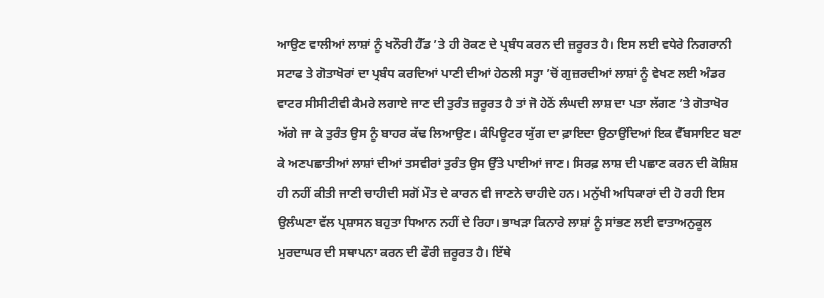ਆਉਣ ਵਾਲੀਆਂ ਲਾਸ਼ਾਂ ਨੂੰ ਖਨੌਰੀ ਹੈੱਡ ’ਤੇ ਹੀ ਰੋਕਣ ਦੇ ਪ੍ਰਬੰਧ ਕਰਨ ਦੀ ਜ਼ਰੂਰਤ ਹੈ। ਇਸ ਲਈ ਵਧੇਰੇ ਨਿਗਰਾਨੀ ਸਟਾਫ ਤੇ ਗੋਤਾਖੋਰਾਂ ਦਾ ਪ੍ਰਬੰਧ ਕਰਦਿਆਂ ਪਾਣੀ ਦੀਆਂ ਹੇਠਲੀ ਸਤ੍ਹਾ ’ਚੋਂ ਗੁਜ਼ਰਦੀਆਂ ਲਾਸ਼ਾਂ ਨੂੰ ਵੇਖਣ ਲਈ ਅੰਡਰ ਵਾਟਰ ਸੀਸੀਟੀਵੀ ਕੈਮਰੇ ਲਗਾਏ ਜਾਣ ਦੀ ਤੁਰੰਤ ਜ਼ਰੂਰਤ ਹੈ ਤਾਂ ਜੋ ਹੇਠੋਂ ਲੰਘਦੀ ਲਾਸ਼ ਦਾ ਪਤਾ ਲੱਗਣ ’ਤੇ ਗੋਤਾਖੋਰ ਅੱਗੇ ਜਾ ਕੇ ਤੁਰੰਤ ਉਸ ਨੂੰ ਬਾਹਰ ਕੱਢ ਲਿਆਉਣ। ਕੰਪਿਊਟਰ ਯੁੱਗ ਦਾ ਫ਼ਾਇਦਾ ਉਠਾਉਂਦਿਆਂ ਇਕ ਵੈੱਬਸਾਇਟ ਬਣਾ ਕੇ ਅਣਪਛਾਤੀਆਂ ਲਾਸ਼ਾਂ ਦੀਆਂ ਤਸਵੀਰਾਂ ਤੁਰੰਤ ਉਸ ਉੱਤੇ ਪਾਈਆਂ ਜਾਣ। ਸਿਰਫ਼ ਲਾਸ਼ ਦੀ ਪਛਾਣ ਕਰਨ ਦੀ ਕੋਸ਼ਿਸ਼ ਹੀ ਨਹੀਂ ਕੀਤੀ ਜਾਣੀ ਚਾਹੀਦੀ ਸਗੋਂ ਮੌਤ ਦੇ ਕਾਰਨ ਵੀ ਜਾਣਨੇ ਚਾਹੀਦੇ ਹਨ। ਮਨੁੱਖੀ ਅਧਿਕਾਰਾਂ ਦੀ ਹੋ ਰਹੀ ਇਸ ਉਲੰਘਣਾ ਵੱਲ ਪ੍ਰਸ਼ਾਸਨ ਬਹੁਤਾ ਧਿਆਨ ਨਹੀਂ ਦੇ ਰਿਹਾ। ਭਾਖੜਾ ਕਿਨਾਰੇ ਲਾਸ਼ਾਂ ਨੂੰ ਸਾਂਭਣ ਲਈ ਵਾਤਾਅਨੁਕੂਲ ਮੁਰਦਾਘਰ ਦੀ ਸਥਾਪਨਾ ਕਰਨ ਦੀ ਫੌਰੀ ਜ਼ਰੂਰਤ ਹੈ। ਇੱਥੇ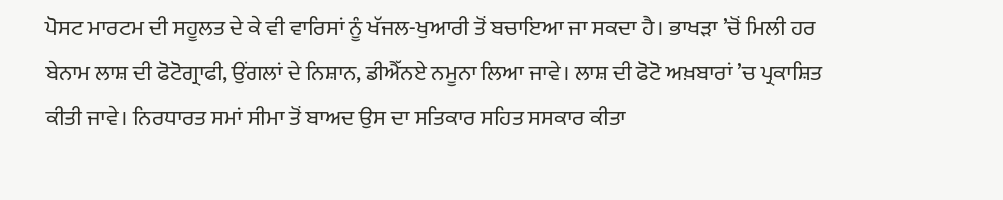ਪੋਸਟ ਮਾਰਟਮ ਦੀ ਸਹੂਲਤ ਦੇ ਕੇ ਵੀ ਵਾਰਿਸਾਂ ਨੂੰ ਖੱਜਲ-ਖੁਆਰੀ ਤੋਂ ਬਚਾਇਆ ਜਾ ਸਕਦਾ ਹੈ। ਭਾਖੜਾ ’ਚੋਂ ਮਿਲੀ ਹਰ ਬੇਨਾਮ ਲਾਸ਼ ਦੀ ਫੋਟੋਗ੍ਰਾਫੀ, ਉਂਗਲਾਂ ਦੇ ਨਿਸ਼ਾਨ, ਡੀਐੱਨਏ ਨਮੂਨਾ ਲਿਆ ਜਾਵੇ। ਲਾਸ਼ ਦੀ ਫੋਟੋ ਅਖ਼ਬਾਰਾਂ ’ਚ ਪ੍ਰਕਾਸ਼ਿਤ ਕੀਤੀ ਜਾਵੇ। ਨਿਰਧਾਰਤ ਸਮਾਂ ਸੀਮਾ ਤੋਂ ਬਾਅਦ ਉਸ ਦਾ ਸਤਿਕਾਰ ਸਹਿਤ ਸਸਕਾਰ ਕੀਤਾ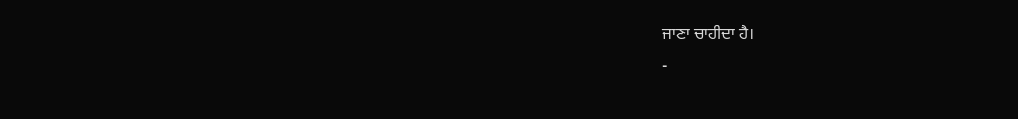ਜਾਣਾ ਚਾਹੀਦਾ ਹੈ।
-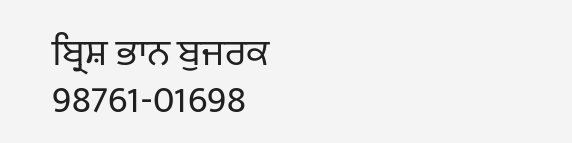ਬ੍ਰਿਸ਼ ਭਾਨ ਬੁਜਰਕ
98761-01698